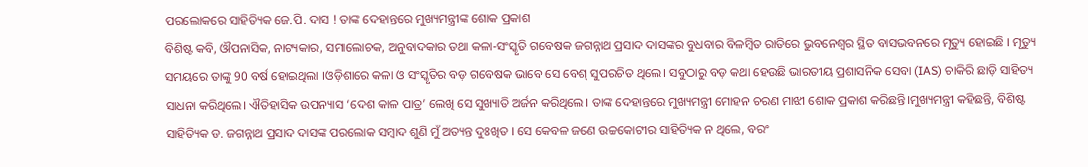ପରଲୋକରେ ସାହିତ୍ୟିକ ଜେ.ପି. ଦାସ ! ତାଙ୍କ ଦେହାନ୍ତରେ ମୁଖ୍ୟମନ୍ତ୍ରୀଙ୍କ ଶୋକ ପ୍ରକାଶ
ବିଶିଷ୍ଟ କବି, ଔପନାସିକ, ନାଟ୍ୟକାର, ସମାଲୋଚକ, ଅନୁବାଦକାର ତଥା କଳା-ସଂସ୍କୃତି ଗବେଷକ ଜଗନ୍ନାଥ ପ୍ରସାଦ ଦାସଙ୍କର ବୁଧବାର ବିଳମ୍ବିତ ରାତିରେ ଭୁବନେଶ୍ୱର ସ୍ଥିତ ବାସଭବନରେ ମୃତ୍ୟୁ ହୋଇଛି । ମୃତ୍ୟୁ ସମୟରେ ତାଙ୍କୁ 90 ବର୍ଷ ହୋଇଥିଲା ।ଓଡ଼ିଶାରେ କଳା ଓ ସଂସ୍କୃତିର ବଡ଼ ଗବେଷକ ଭାବେ ସେ ବେଶ୍ ସୁପରଚିତ ଥିଲେ। ସବୁଠାରୁ ବଡ଼ କଥା ହେଉଛି ଭାରତୀୟ ପ୍ରଶାସନିକ ସେବା (IAS) ଚାକିରି ଛାଡ଼ି ସାହିତ୍ୟ ସାଧନା କରିଥିଲେ। ଐତିହାସିକ ଉପନ୍ୟାସ ‘ଦେଶ କାଳ ପାତ୍ର’ ଲେଖି ସେ ସୁଖ୍ୟାତି ଅର୍ଜନ କରିଥିଲେ। ତାଙ୍କ ଦେହାନ୍ତରେ ମୁଖ୍ୟମନ୍ତ୍ରୀ ମୋହନ ଚରଣ ମାଝୀ ଶୋକ ପ୍ରକାଶ କରିଛନ୍ତି।ମୁଖ୍ୟମନ୍ତ୍ରୀ କହିଛନ୍ତି, ବିଶିଷ୍ଟ ସାହିତ୍ୟିକ ଡ. ଜଗନ୍ନାଥ ପ୍ରସାଦ ଦାସଙ୍କ ପରଲୋକ ସମ୍ବାଦ ଶୁଣି ମୁଁ ଅତ୍ୟନ୍ତ ଦୁଃଖିତ । ସେ କେବଳ ଜଣେ ଉଚ୍ଚକୋଟୀର ସାହିତ୍ୟିକ ନ ଥିଲେ, ବରଂ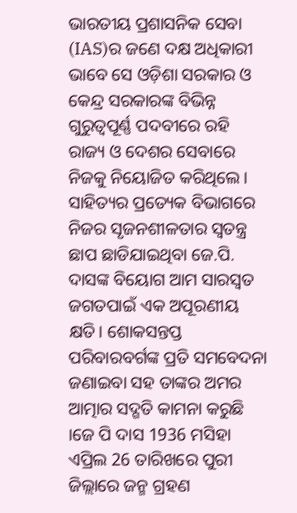ଭାରତୀୟ ପ୍ରଶାସନିକ ସେବା (IAS)ର ଜଣେ ଦକ୍ଷ ଅଧିକାରୀ ଭାବେ ସେ ଓଡ଼ିଶା ସରକାର ଓ କେନ୍ଦ୍ର ସରକାରଙ୍କ ବିଭିନ୍ନ ଗୁରୁତ୍ୱପୂର୍ଣ୍ଣ ପଦବୀରେ ରହି ରାଜ୍ୟ ଓ ଦେଶର ସେବାରେ ନିଜକୁ ନିୟୋଜିତ କରିଥିଲେ। ସାହିତ୍ୟର ପ୍ରତ୍ୟେକ ବିଭାଗରେ ନିଜର ସୃଜନଶୀଳତାର ସ୍ୱତନ୍ତ୍ର ଛାପ ଛାଡିଯାଇଥିବା ଜେ.ପି. ଦାସଙ୍କ ବିୟୋଗ ଆମ ସାରସ୍ୱତ ଜଗତପାଇଁ ଏକ ଅପୂରଣୀୟ କ୍ଷତି। ଶୋକସନ୍ତପ୍ତ ପରିବାରବର୍ଗଙ୍କ ପ୍ରତି ସମବେଦନା ଜଣାଇବା ସହ ତାଙ୍କର ଅମର ଆତ୍ମାର ସଦ୍ଗତି କାମନା କରୁଛି ।ଜେ ପି ଦାସ 1936 ମସିହା ଏପ୍ରିଲ 26 ତାରିଖରେ ପୁରୀ ଜିଲ୍ଲାରେ ଜନ୍ମ ଗ୍ରହଣ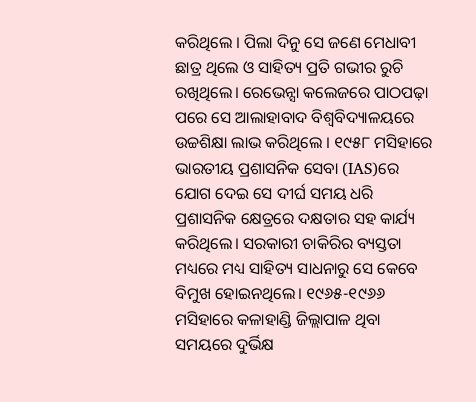କରିଥିଲେ । ପିଲା ଦିନୁ ସେ ଜଣେ ମେଧାବୀ ଛାତ୍ର ଥିଲେ ଓ ସାହିତ୍ୟ ପ୍ରତି ଗଭୀର ରୁଚି ରଖିଥିଲେ। ରେଭେନ୍ସା କଲେଜରେ ପାଠପଢ଼ା ପରେ ସେ ଆଲାହାବାଦ ବିଶ୍ୱବିଦ୍ୟାଳୟରେ ଉଚ୍ଚଶିକ୍ଷା ଲାଭ କରିଥିଲେ । ୧୯୫୮ ମସିହାରେ ଭାରତୀୟ ପ୍ରଶାସନିକ ସେବା (IAS)ରେ ଯୋଗ ଦେଇ ସେ ଦୀର୍ଘ ସମୟ ଧରି ପ୍ରଶାସନିକ କ୍ଷେତ୍ରରେ ଦକ୍ଷତାର ସହ କାର୍ଯ୍ୟ କରିଥିଲେ। ସରକାରୀ ଚାକିରିର ବ୍ୟସ୍ତତା ମଧ୍ୟରେ ମଧ୍ୟ ସାହିତ୍ୟ ସାଧନାରୁ ସେ କେବେ ବିମୁଖ ହୋଇନଥିଲେ। ୧୯୬୫-୧୯୬୬ ମସିହାରେ କଳାହାଣ୍ଡି ଜିଲ୍ଲାପାଳ ଥିବା ସମୟରେ ଦୁର୍ଭିକ୍ଷ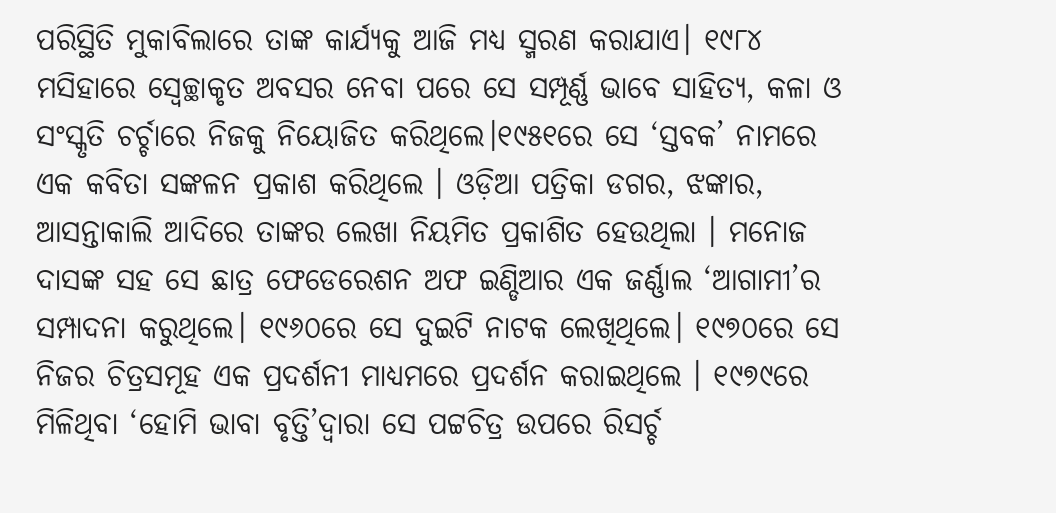ପରିସ୍ଥିତି ମୁକାବିଲାରେ ତାଙ୍କ କାର୍ଯ୍ୟକୁ ଆଜି ମଧ୍ୟ ସ୍ମରଣ କରାଯାଏ। ୧୯୮୪ ମସିହାରେ ସ୍ୱେଚ୍ଛାକୃତ ଅବସର ନେବା ପରେ ସେ ସମ୍ପୂର୍ଣ୍ଣ ଭାବେ ସାହିତ୍ୟ, କଳା ଓ ସଂସ୍କୃତି ଚର୍ଚ୍ଚାରେ ନିଜକୁ ନିୟୋଜିତ କରିଥିଲେ।୧୯୫୧ରେ ସେ ‘ସ୍ତବକ’ ନାମରେ ଏକ କବିତା ସଙ୍କଳନ ପ୍ରକାଶ କରିଥିଲେ । ଓଡ଼ିଆ ପତ୍ରିକା ଡଗର, ଝଙ୍କାର, ଆସନ୍ତାକାଲି ଆଦିରେ ତାଙ୍କର ଲେଖା ନିୟମିତ ପ୍ରକାଶିତ ହେଉଥିଲା । ମନୋଜ ଦାସଙ୍କ ସହ ସେ ଛାତ୍ର ଫେଡେରେଶନ ଅଫ ଇଣ୍ଡିଆର ଏକ ଜର୍ଣ୍ଣାଲ ‘ଆଗାମୀ’ର ସମ୍ପାଦନା କରୁଥିଲେ। ୧୯୬୦ରେ ସେ ଦୁଇଟି ନାଟକ ଲେଖିଥିଲେ। ୧୯୭୦ରେ ସେ ନିଜର ଚିତ୍ରସମୂହ ଏକ ପ୍ରଦର୍ଶନୀ ମାଧ୍ୟମରେ ପ୍ରଦର୍ଶନ କରାଇଥିଲେ । ୧୯୭୯ରେ ମିଳିଥିବା ‘ହୋମି ଭାବା ବୃତ୍ତି’ଦ୍ୱାରା ସେ ପଟ୍ଟଚିତ୍ର ଉପରେ ରିସର୍ଚ୍ଚ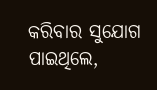କରିବାର ସୁଯୋଗ ପାଇଥିଲେ,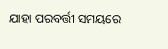ଯାହା ପରବର୍ତ୍ତୀ ସମୟରେ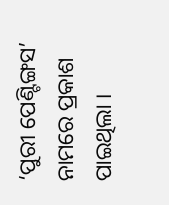‘ପୁରୀ ପେଣ୍ଟିଙ୍ଗସ’ ନାମରେ ପ୍ରକାଶ ପାଇଥିଲା ।